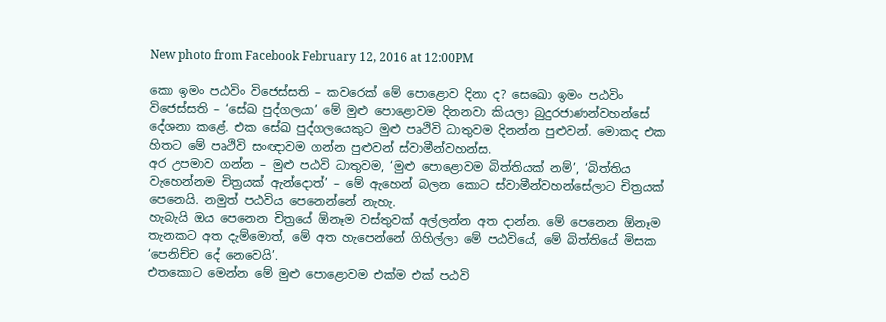New photo from Facebook February 12, 2016 at 12:00PM

කො ඉමං පඨවිං විජෙස්සති – කවරෙක් මේ පොළොව දිනා ද? සෙඛො ඉමං පඨවිං විජෙස්සති – ‘සේඛ පුද්ගලයා’ මේ මුළු පොළොවම දිනනවා කියලා බුදුරජාණන්වහන්සේ දේශනා කළේ. එක සේඛ පුද්ගලයෙකුට මුළු පෘථිවි ධාතුවම දිනන්න පුළුවන්. මොකද එක හිතට මේ පෘථිවි සංඥාවම ගන්න පුළුවන් ස්වාමීන්වහන්ස.
අර උපමාව ගන්න – මුළු පඨවි ධාතුවම, ‘මුළු පොළොවම බිත්තියක් නම්’, ‘බිත්තිය වැහෙන්නම චිත්‍රයක් ඇන්දොත්’ – මේ ඇහෙන් බලන කොට ස්වාමීන්වහන්සේලාට චිත්‍රයක් පෙනෙයි. නමුත් පඨවිය පෙනෙන්නේ නැහැ.
හැබැයි ඔය පෙනෙන චිත්‍රයේ ඕනෑම වස්තුවක් අල්ලන්න අත දාන්න. මේ පෙනෙන ඕනෑම තැනකට අත දැම්මොත්, මේ අත හැපෙන්නේ ගිහිල්ලා මේ පඨවියේ, මේ බිත්තියේ මිසක ‘පෙනිච්ච දේ නෙවෙයි’.
එතකොට මෙන්න මේ මුළු පොළොවම එක්ම එක් පඨවි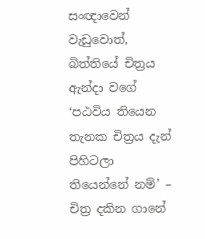සංඥාවෙන් වැඩුවොත්, බිත්තියේ චිත්‍රය ඇන්දා වගේ ‘පඨවිය තියෙන තැනක චිත්‍රය දැන් පිහිටලා තියෙන්නේ නම්’ – චිත්‍ර දකින ගානේ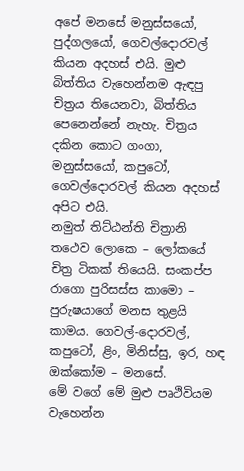අපේ මනසේ මනුස්සයෝ, පුද්ගලයෝ, ගෙවල්දොරවල් කියන අදහස් එයි. මුළු බිත්තිය වැහෙන්නම ඇඳපු චිත්‍රය තියෙනවා, බිත්තිය පෙනෙන්නේ නැහැ. චිත්‍රය දකින කොට ගංගා, මනුස්සයෝ, කපුටෝ, ගෙවල්දොරවල් කියන අදහස් අපිට එයි.
නමුත් තිට්ඨන්ති චිත්‍රානි තථෙව ලොකෙ – ලෝකයේ චිත්‍ර ටිකක් තියෙයි. සංකප්ප රාගො පුරිසස්ස කාමො – පුරුෂයාගේ මනස තුළයි කාමය. ගෙවල්-දොරවල්, කපුටෝ, ළිං, මිනිස්සු, ඉර, හඳ ඔක්කෝම – මනසේ.
මේ වගේ මේ මුළු පෘථිවියම වැහෙන්න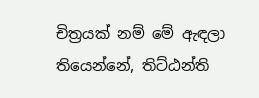චිත්‍රයක් නම් මේ ඇඳලා තියෙන්නේ, තිට්ඨන්ති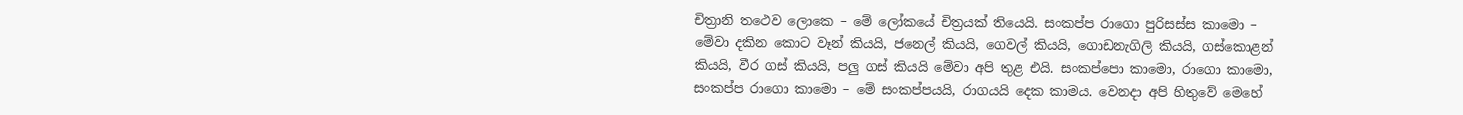චිත්‍රානි තථෙව ලොකෙ – මේ ලෝකයේ චිත්‍රයක් තියෙයි. සංකප්ප රාගො පුරිසස්ස කාමො – මේවා දකින කොට වෑන් කියයි, ජනෙල් කියයි, ගෙවල් කියයි, ගොඩනැගිලි කියයි, ගස්කොළන් කියයි, වීර ගස් කියයි, පලු ගස් කියයි මේවා අපි තුළ එයි. සංකප්පො කාමො, රාගො කාමො, සංකප්ප රාගො කාමො – මේ සංකප්පයයි, රාගයයි දෙක කාමය. වෙනදා අපි හිතුවේ මෙහේ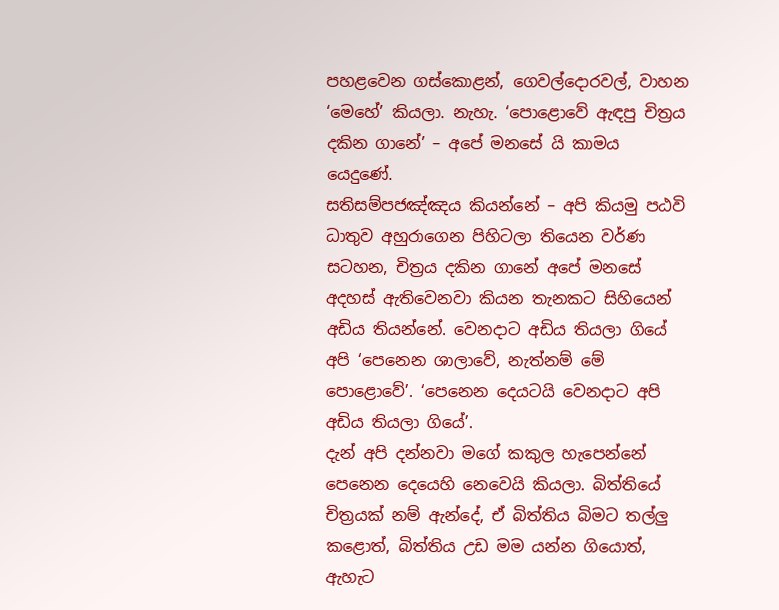පහළවෙන ගස්කොළන්, ගෙවල්දොරවල්, වාහන ‘මෙහේ’ කියලා. නැහැ. ‘පොළොවේ ඇඳපු චිත්‍රය දකින ගානේ’ – අපේ මනසේ යි කාමය යෙදුණේ.
සතිසම්පජඤ්ඤය කියන්නේ – අපි කියමු පඨවි ධාතුව අහුරාගෙන පිහිටලා තියෙන වර්ණ සටහන, චිත්‍රය දකින ගානේ අපේ මනසේ අදහස් ඇතිවෙනවා කියන තැනකට සිහියෙන් අඩිය තියන්නේ. වෙනදාට අඩිය තියලා ගියේ අපි ‘පෙනෙන ශාලාවේ, නැත්නම් මේ පොළොවේ’. ‘පෙනෙන දෙයටයි වෙනදාට අපි අඩිය තියලා ගියේ’.
දැන් අපි දන්නවා මගේ කකුල හැපෙන්නේ පෙනෙන දෙයෙහි නෙවෙයි කියලා. බිත්තියේ චිත්‍රයක් නම් ඇන්දේ, ඒ බිත්තිය බිමට තල්ලු කළොත්, බිත්තිය උඩ මම යන්න ගියොත්, ඇහැට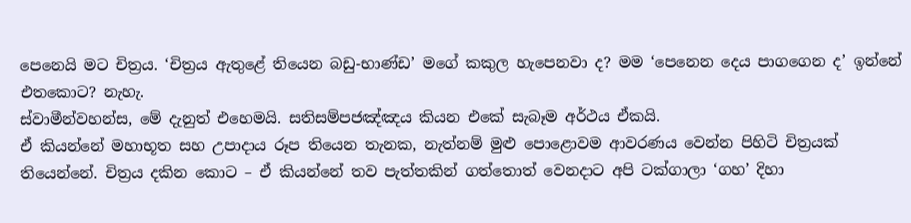පෙනෙයි මට චිත්‍රය. ‘චිත්‍රය ඇතුළේ තියෙන බඩු-භාණ්ඩ’ මගේ කකුල හැපෙනවා ද? මම ‘පෙනෙන දෙය පාගගෙන ද’ ඉන්නේ එතකොට? නැහැ.
ස්වාමීන්වහන්ස, මේ දැනුත් එහෙමයි. සතිසම්පජඤ්ඤය කියන එකේ සැබෑම අර්ථය ඒකයි.
ඒ කියන්නේ මහාභූත සහ උපාදාය රූප තියෙන තැනක, නැත්නම් මුළු පොළොවම ආවරණය වෙන්න පිහිටි චිත්‍රයක් තියෙන්නේ. චිත්‍රය දකින කොට – ඒ කියන්නේ තව පැත්තකින් ගත්තොත් වෙනදාට අපි ටක්ගාලා ‘ගහ’ දිහා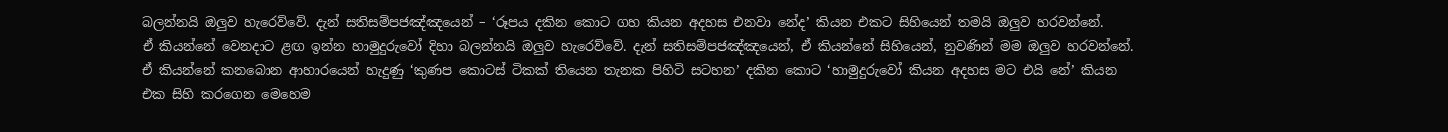බලන්නයි ඔලුව හැරෙව්වේ. දැන් සතිසම්පජඤ්ඤයෙන් – ‘රූපය දකින කොට ගහ කියන අදහස එනවා නේද’ කියන එකට සිහියෙන් තමයි ඔලුව හරවන්නේ.
ඒ කියන්නේ වෙනදාට ළඟ ඉන්න හාමුදුරුවෝ දිහා බලන්නයි ඔලුව හැරෙව්වේ. දැන් සතිසම්පජඤ්ඤයෙන්, ඒ කියන්නේ සිහියෙන්, නුවණින් මම ඔලුව හරවන්නේ. ඒ කියන්නේ කනබොන ආහාරයෙන් හැදුණු ‘කුණප කොටස් ටිකක් තියෙන තැනක පිහිටි සටහන’ දකින කොට ‘හාමුදුරුවෝ කියන අදහස මට එයි නේ’ කියන එක සිහි කරගෙන මෙහෙම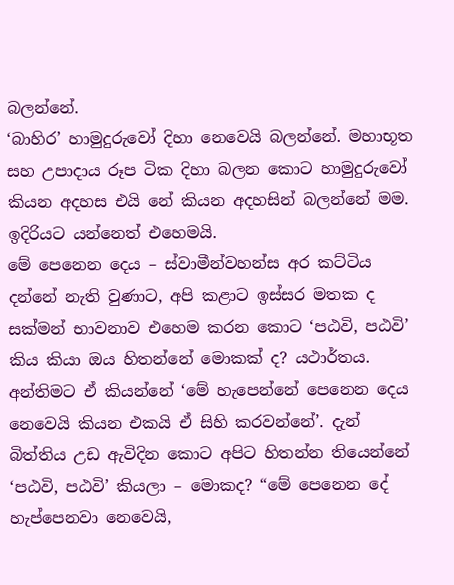බලන්නේ.
‘බාහිර’ හාමුදුරුවෝ දිහා නෙවෙයි බලන්නේ. මහාභූත සහ උපාදාය රූප ටික දිහා බලන කොට හාමුදුරුවෝ කියන අදහස එයි නේ කියන අදහසින් බලන්නේ මම. ඉදිරියට යන්නෙත් එහෙමයි.
මේ පෙනෙන දෙය – ස්වාමීන්වහන්ස අර කට්ටිය දන්නේ නැති වුණාට, අපි කළාට ඉස්සර මතක ද සක්මන් භාවනාව එහෙම කරන කොට ‘පඨවි, පඨවි’ කිය කියා ඔය හිතන්නේ මොකක් ද? යථාර්තය. අන්තිමට ඒ කියන්නේ ‘මේ හැපෙන්නේ පෙනෙන දෙය නෙවෙයි කියන එකයි ඒ සිහි කරවන්නේ’. දැන් බිත්තිය උඩ ඇවිදින කොට අපිට හිතන්න තියෙන්නේ ‘පඨවි, පඨවි’ කියලා – මොකද? “මේ පෙනෙන දේ හැප්පෙනවා නෙවෙයි,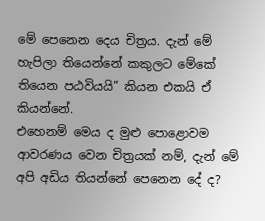මේ පෙනෙන ‍දෙය චිත්‍රය. දැන් මේ හැපිලා තියෙන්නේ කකුලට මේකේ තියෙන පඨවියයි” කියන එකයි ඒ කියන්නේ.
එහෙනම් මෙය ද මුළු පොළොවම ආවරණය වෙන චිත්‍රයක් නම්, දැන් මේ අපි අඩිය තියන්නේ පෙනෙන දේ ද?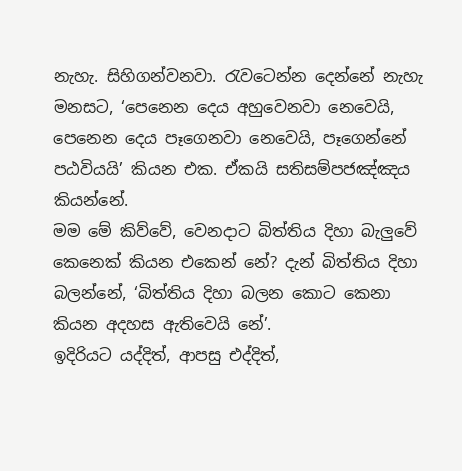නැහැ. සිහිගන්වනවා. රැවටෙන්න දෙන්නේ නැහැ මනසට, ‘පෙනෙන දෙය අහුවෙනවා නෙවෙයි, පෙනෙන දෙය පෑගෙනවා නෙවෙයි, පෑගෙන්නේ පඨවියයි’ කියන එක. ඒකයි සතිසම්පජඤ්ඤය කියන්නේ.
මම මේ කිව්වේ, වෙනදාට බිත්තිය දිහා බැලුවේ කෙනෙක් කියන එකෙන් නේ? දැන් බිත්තිය දිහා බලන්නේ, ‘බිත්තිය දිහා බලන කොට කෙනා කියන අදහස ඇතිවෙයි නේ’.
ඉදිරියට යද්දිත්, ආපසු එද්දිත්,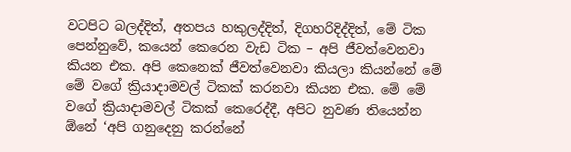වටපිට බලද්දිත්, අතපය හකුලද්දිත්, දිගහරිදිද්දිත්, මේ ටික පෙන්නුවේ, කයෙන් කෙරෙන වැඩ ටික – අපි ජීවත්වෙනවා කියන එක. අපි කෙනෙක් ජීවත්වෙනවා කියලා කියන්නේ මේ මේ වගේ ක්‍රියාදාමවල් ටිකක් කරනවා කියන එක. මේ මේ වගේ ක්‍රියාදාමවල් ටිකක් කෙරෙද්දී, අපිට නුවණ තියෙන්න ඕනේ ‘අපි ගනුදෙනු කරන්නේ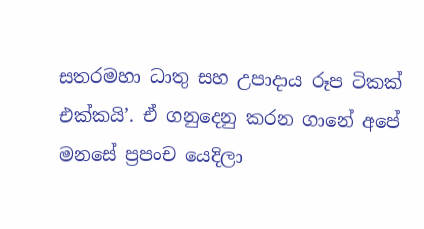සතරමහා ධාතු සහ උපාදාය රූප ටිකක් එක්කයි’. ඒ ගනුදෙනු කරන ගානේ අපේ මනසේ ප්‍රපංච යෙදිලා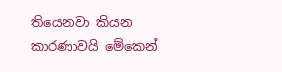තියෙනවා කියන කාරණාවයි මේකෙන්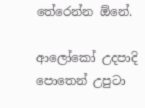තේරෙන්න ඕනේ.

ආලෝකෝ උදපාදි පොතෙන් උපුටා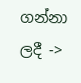ගන්නා ලදී ->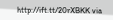http://ift.tt/20rXBKK via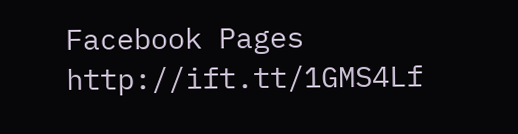Facebook Pages http://ift.tt/1GMS4Lf